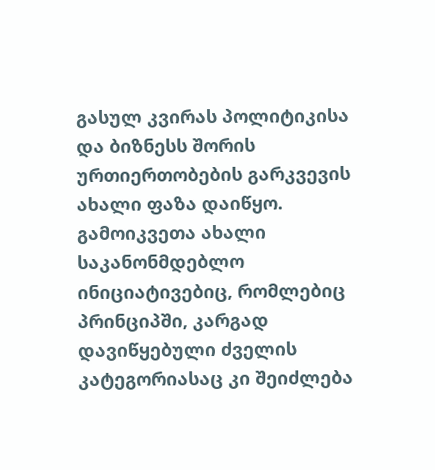გასულ კვირას პოლიტიკისა და ბიზნესს შორის ურთიერთობების გარკვევის ახალი ფაზა დაიწყო. გამოიკვეთა ახალი საკანონმდებლო ინიციატივებიც, რომლებიც პრინციპში, კარგად დავიწყებული ძველის კატეგორიასაც კი შეიძლება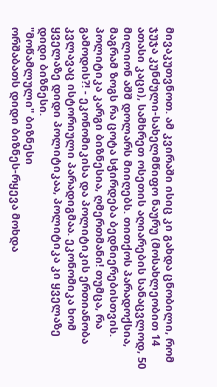მივაკუთვნოთ. ამ კვირაში ისიც კი გახდა ცნობილი, რომ ჯუჯა კუნძული-სახელმწიფო ნაურუ (მოსახლეობით 14 ათასი კაცი), სამხრეთ ოსეთის აღიარების სანაცვლოდ, 50 მილიონ აშშ დოლარს მიიღებს. თითქოს პარადოქსია, მაგრამ ზოგს რა ცოტა სჭირდება ბედნიერებისთვის. პოლიტიკა კარგი ბიზნესია, ღმერთმანი! თუმცა, რა გამოდის?! - ეკონომიკისა და პოლიტიკის ერთიანობა კვლავაც ისტორიული პარადიგმაა. ეკონომიკა ხომ ყველაზე დიდი პოლიტიკაა, პოლიტიკა კი ყველაზე დიდი ბიზნესი.
"მოწამლული" ბიზნესი
ორშაბათს დიდი ბიზნეს-რყევა მოხდა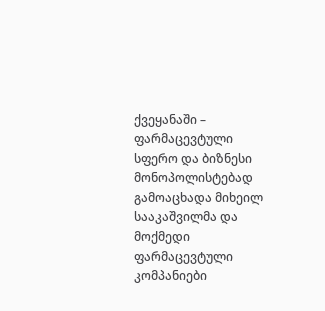ქვეყანაში – ფარმაცევტული სფერო და ბიზნესი მონოპოლისტებად გამოაცხადა მიხეილ სააკაშვილმა და მოქმედი ფარმაცევტული კომპანიები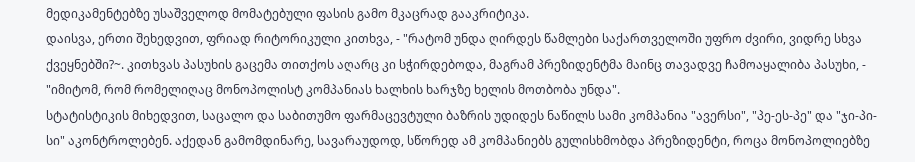მედიკამენტებზე უსაშველოდ მომატებული ფასის გამო მკაცრად გააკრიტიკა.
დაისვა, ერთი შეხედვით, ფრიად რიტორიკული კითხვა, - "რატომ უნდა ღირდეს წამლები საქართველოში უფრო ძვირი, ვიდრე სხვა ქვეყნებში?~. კითხვას პასუხის გაცემა თითქოს აღარც კი სჭირდებოდა, მაგრამ პრეზიდენტმა მაინც თავადვე ჩამოაყალიბა პასუხი, - "იმიტომ, რომ რომელიღაც მონოპოლისტ კომპანიას ხალხის ხარჯზე ხელის მოთბობა უნდა".
სტატისტიკის მიხედვით, საცალო და საბითუმო ფარმაცევტული ბაზრის უდიდეს ნაწილს სამი კომპანია "ავერსი", "პე-ეს-პე" და "ჯი-პი-სი" აკონტროლებენ. აქედან გამომდინარე, სავარაუდოდ, სწორედ ამ კომპანიებს გულისხმობდა პრეზიდენტი, როცა მონოპოლიებზე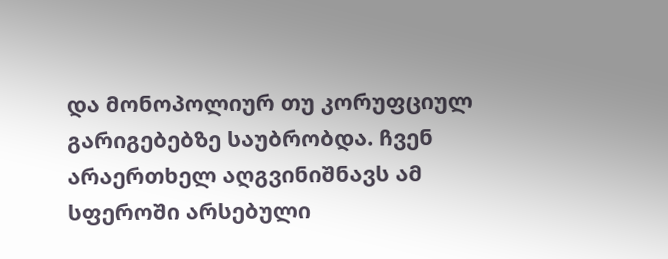და მონოპოლიურ თუ კორუფციულ გარიგებებზე საუბრობდა. ჩვენ არაერთხელ აღგვინიშნავს ამ სფეროში არსებული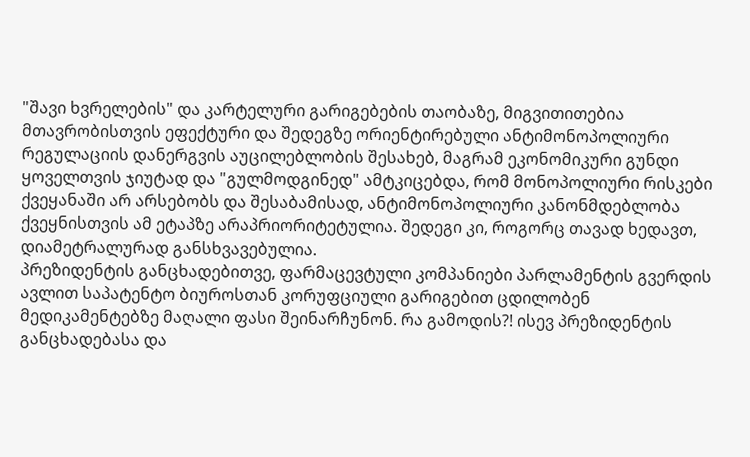"შავი ხვრელების" და კარტელური გარიგებების თაობაზე, მიგვითითებია მთავრობისთვის ეფექტური და შედეგზე ორიენტირებული ანტიმონოპოლიური რეგულაციის დანერგვის აუცილებლობის შესახებ, მაგრამ ეკონომიკური გუნდი ყოველთვის ჯიუტად და "გულმოდგინედ" ამტკიცებდა, რომ მონოპოლიური რისკები ქვეყანაში არ არსებობს და შესაბამისად, ანტიმონოპოლიური კანონმდებლობა ქვეყნისთვის ამ ეტაპზე არაპრიორიტეტულია. შედეგი კი, როგორც თავად ხედავთ, დიამეტრალურად განსხვავებულია.
პრეზიდენტის განცხადებითვე, ფარმაცევტული კომპანიები პარლამენტის გვერდის ავლით საპატენტო ბიუროსთან კორუფციული გარიგებით ცდილობენ მედიკამენტებზე მაღალი ფასი შეინარჩუნონ. რა გამოდის?! ისევ პრეზიდენტის განცხადებასა და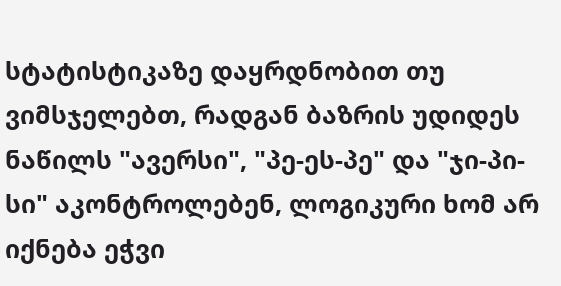სტატისტიკაზე დაყრდნობით თუ ვიმსჯელებთ, რადგან ბაზრის უდიდეს ნაწილს "ავერსი", "პე-ეს-პე" და "ჯი-პი-სი" აკონტროლებენ, ლოგიკური ხომ არ იქნება ეჭვი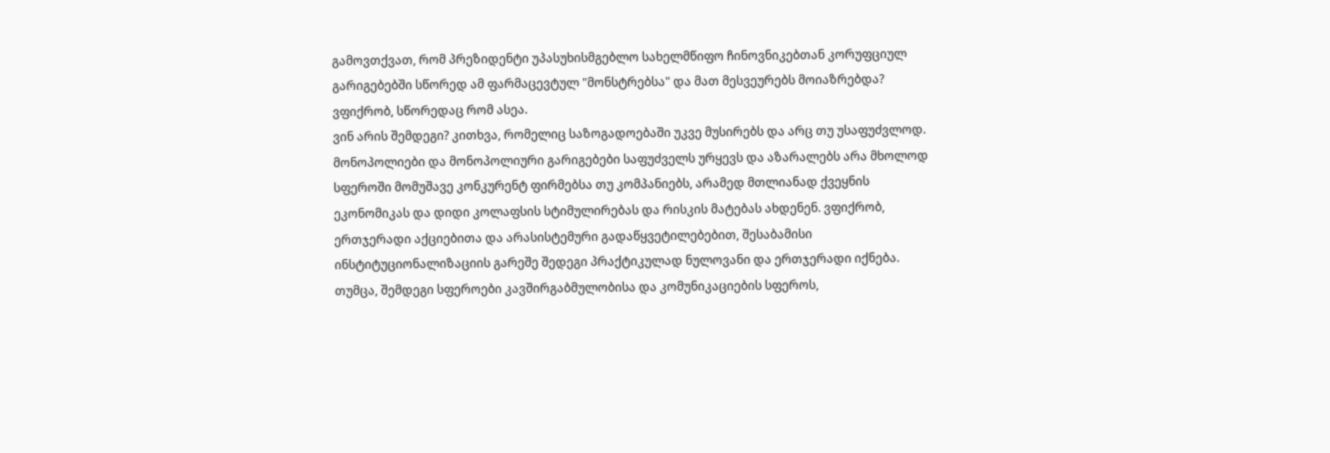გამოვთქვათ, რომ პრეზიდენტი უპასუხისმგებლო სახელმწიფო ჩინოვნიკებთან კორუფციულ გარიგებებში სწორედ ამ ფარმაცევტულ "მონსტრებსა" და მათ მესვეურებს მოიაზრებდა? ვფიქრობ, სწორედაც რომ ასეა.
ვინ არის შემდეგი? კითხვა, რომელიც საზოგადოებაში უკვე მუსირებს და არც თუ უსაფუძვლოდ. მონოპოლიები და მონოპოლიური გარიგებები საფუძველს ურყევს და აზარალებს არა მხოლოდ სფეროში მომუშავე კონკურენტ ფირმებსა თუ კომპანიებს, არამედ მთლიანად ქვეყნის ეკონომიკას და დიდი კოლაფსის სტიმულირებას და რისკის მატებას ახდენენ. ვფიქრობ, ერთჯერადი აქციებითა და არასისტემური გადაწყვეტილებებით, შესაბამისი ინსტიტუციონალიზაციის გარეშე შედეგი პრაქტიკულად ნულოვანი და ერთჯერადი იქნება. თუმცა, შემდეგი სფეროები კავშირგაბმულობისა და კომუნიკაციების სფეროს,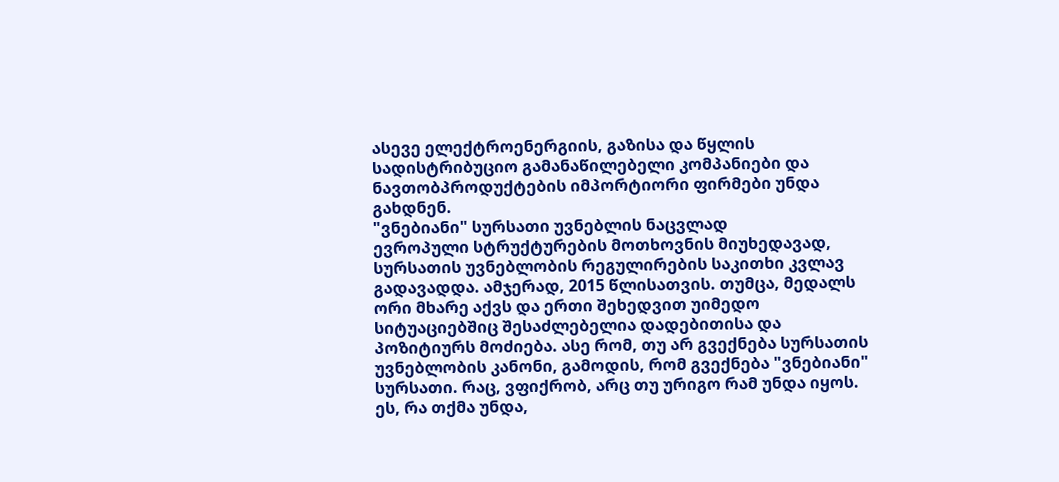ასევე ელექტროენერგიის, გაზისა და წყლის სადისტრიბუციო გამანაწილებელი კომპანიები და ნავთობპროდუქტების იმპორტიორი ფირმები უნდა გახდნენ.
"ვნებიანი" სურსათი უვნებლის ნაცვლად
ევროპული სტრუქტურების მოთხოვნის მიუხედავად, სურსათის უვნებლობის რეგულირების საკითხი კვლავ გადავადდა. ამჯერად, 2015 წლისათვის. თუმცა, მედალს ორი მხარე აქვს და ერთი შეხედვით უიმედო სიტუაციებშიც შესაძლებელია დადებითისა და პოზიტიურს მოძიება. ასე რომ, თუ არ გვექნება სურსათის უვნებლობის კანონი, გამოდის, რომ გვექნება "ვნებიანი" სურსათი. რაც, ვფიქრობ, არც თუ ურიგო რამ უნდა იყოს.
ეს, რა თქმა უნდა,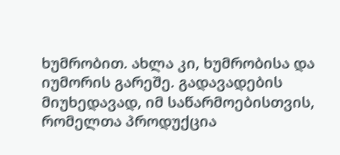ხუმრობით. ახლა კი, ხუმრობისა და იუმორის გარეშე. გადავადების მიუხედავად, იმ საწარმოებისთვის, რომელთა პროდუქცია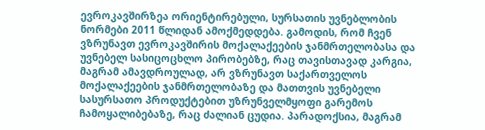ევროკავშირზეა ორიენტირებული, სურსათის უვნებლობის ნორმები 2011 წლიდან ამოქმედდება. გამოდის, რომ ჩვენ ვზრუნავთ ევროკავშირის მოქალაქეების ჯანმრთელობასა და უვნებელ სასიცოცხლო პირობებზე, რაც თავისთავად კარგია, მაგრამ ამავდროულად, არ ვზრუნავთ საქართველოს მოქალაქეების ჯანმრთელობაზე და მათთვის უვნებელი სასურსათო პროდუქტებით უზრუნველმყოფი გარემოს ჩამოყალიბებაზე, რაც ძალიან ცუდია. პარადოქსია, მაგრამ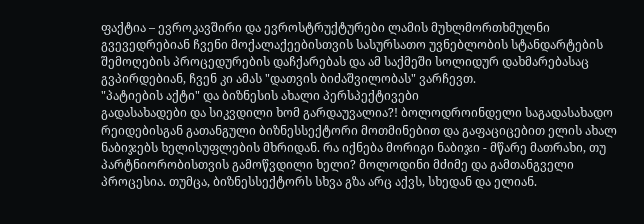ფაქტია – ევროკავშირი და ევროსტრუქტურები ლამის მუხლმორთხმულნი გვევედრებიან ჩვენი მოქალაქეებისთვის სასურსათო უვნებლობის სტანდარტების შემოღების პროცედურების დაჩქარებას და ამ საქმეში სოლიდურ დახმარებასაც გვპირდებიან, ჩვენ კი ამას "დათვის ბიძაშვილობას" ვარჩევთ.
"პატიების აქტი" და ბიზნესის ახალი პერსპექტივები
გადასახადები და სიკვდილი ხომ გარდაუვალია?! ბოლოდროინდელი საგადასახადო რეიდებისგან გათანგული ბიზნესსექტორი მოთმინებით და გაფაციცებით ელის ახალ ნაბიჯებს ხელისუფლების მხრიდან. რა იქნება მორიგი ნაბიჯი - მწარე მათრახი, თუ პარტნიორობისთვის გამოწვდილი ხელი? მოლოდინი მძიმე და გამთანგველი პროცესია. თუმცა, ბიზნესსექტორს სხვა გზა არც აქვს, სხედან და ელიან.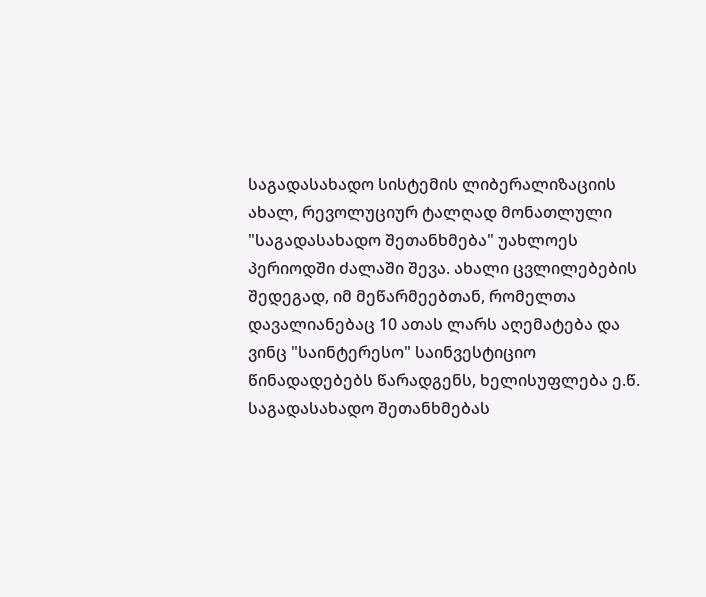საგადასახადო სისტემის ლიბერალიზაციის ახალ, რევოლუციურ ტალღად მონათლული "საგადასახადო შეთანხმება" უახლოეს პერიოდში ძალაში შევა. ახალი ცვლილებების შედეგად, იმ მეწარმეებთან, რომელთა დავალიანებაც 10 ათას ლარს აღემატება და ვინც "საინტერესო" საინვესტიციო წინადადებებს წარადგენს, ხელისუფლება ე.წ. საგადასახადო შეთანხმებას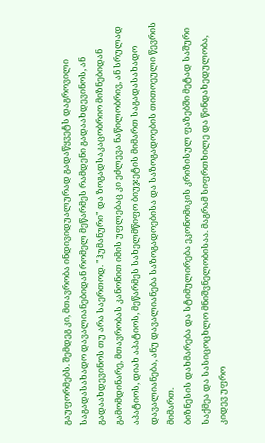გაუფორმებს. შემდეგ კი, მთავრობა ინდივიდუალურად გადაწყვეტს დაგროვილი საგადასახადო დავალიანებიდან რომელ მეწარმეს რამდენი გადაახდევინოს, ან გადაახდევინოს თუ არა საერთოდ. "ჰუმანური" და ზოგადსაკაცობრიო მიზნებიდან გამომდინარე, მთავრობას კანონით იმის უფლებაც კი ეძლევა ნაწილობრივ, ან სრულად აპატიოს, დიახ აპატიოს, მეწარმეს სახელმწიფო ბიუჯეტის მიმართ საგადასახადო დავალიანება, ანუ დავალიანება საზოგადოებისა და საზოგადოების თითოეული წევრის მიმართ.
ბიზნესის დახმარება და სტიმულირება ეკონომიკის კრიზისულ ფაზებში მეტად საშური საქმეა და სასიცოცხლო მნიშვნელობისაა. მაგრამ სიფრთხილე და წინდახედულობა, კიდევ უფრო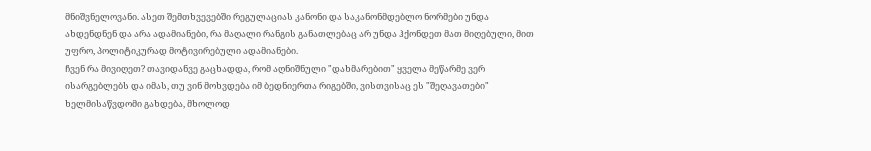მნიშვნელოვანი. ასეთ შემთხვევებში რეგულაციას კანონი და საკანონმდებლო ნორმები უნდა ახდენდნენ და არა ადამიანები, რა მაღალი რანგის განათლებაც არ უნდა ჰქონდეთ მათ მიღებული, მით უფრო, პოლიტიკურად მოტივირებული ადამიანები.
ჩვენ რა მივიღეთ? თავიდანვე გაცხადდა, რომ აღნიშნული "დახმარებით" ყველა მეწარმე ვერ ისარგებლებს და იმას, თუ ვინ მოხვდება იმ ბედნიერთა რიგებში, ვისთვისაც ეს "შეღავათები" ხელმისაწვდომი გახდება, მხოლოდ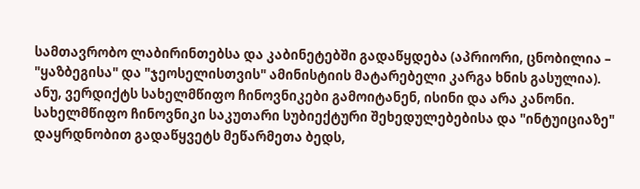სამთავრობო ლაბირინთებსა და კაბინეტებში გადაწყდება (აპრიორი, ცნობილია – "ყაზბეგისა" და "ჯეოსელისთვის" ამინისტიის მატარებელი კარგა ხნის გასულია). ანუ, ვერდიქტს სახელმწიფო ჩინოვნიკები გამოიტანენ, ისინი და არა კანონი. სახელმწიფო ჩინოვნიკი საკუთარი სუბიექტური შეხედულებებისა და "ინტუიციაზე" დაყრდნობით გადაწყვეტს მეწარმეთა ბედს,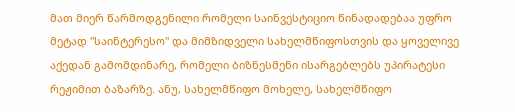მათ მიერ წარმოდგენილი რომელი საინვესტიციო წინადადებაა უფრო მეტად "საინტერესო" და მიმზიდველი სახელმწიფოსთვის და ყოველივე აქედან გამომდინარე, რომელი ბიზნესმენი ისარგებლებს უპირატესი რეჟიმით ბაზარზე. ანუ, სახელმწიფო მოხელე, სახელმწიფო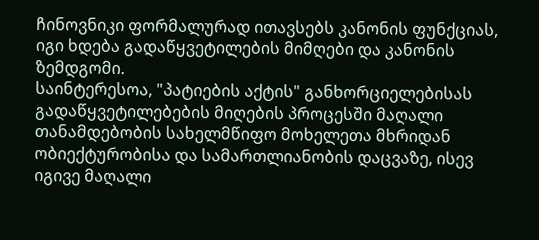ჩინოვნიკი ფორმალურად ითავსებს კანონის ფუნქციას, იგი ხდება გადაწყვეტილების მიმღები და კანონის ზემდგომი.
საინტერესოა, "პატიების აქტის" განხორციელებისას გადაწყვეტილებების მიღების პროცესში მაღალი თანამდებობის სახელმწიფო მოხელეთა მხრიდან ობიექტურობისა და სამართლიანობის დაცვაზე, ისევ იგივე მაღალი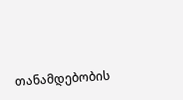თანამდებობის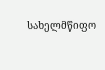სახელმწიფო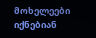მოხელეები იქნებიან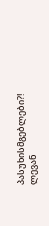პასუხისმგებლები?!
ლევან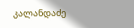კალანდაძე